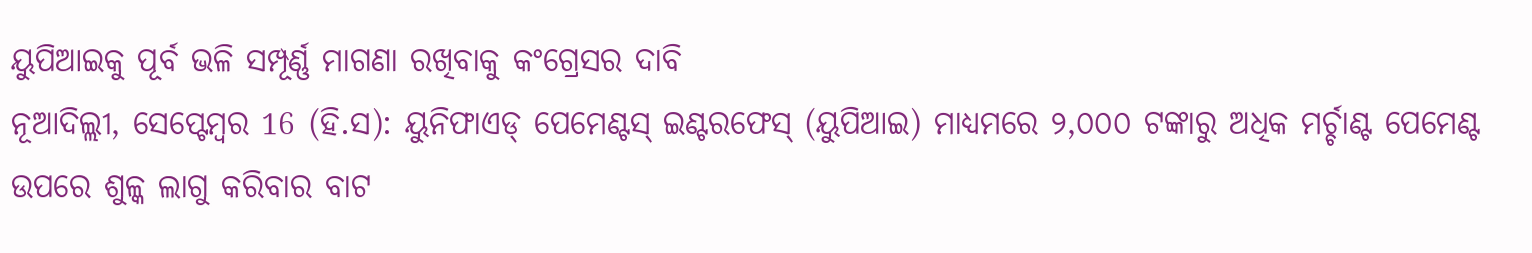ୟୁପିଆଇକୁ ପୂର୍ବ ଭଳି ସମ୍ପୂର୍ଣ୍ଣ ମାଗଣା ରଖିବାକୁ କଂଗ୍ରେସର ଦାବି
ନୂଆଦିଲ୍ଲୀ, ସେପ୍ଟେମ୍ବର 16 (ହି.ସ): ୟୁନିଫାଏଡ୍ ପେମେଣ୍ଟସ୍ ଇଣ୍ଟରଫେସ୍ (ୟୁପିଆଇ) ମାଧ୍ୟମରେ ୨,୦୦୦ ଟଙ୍କାରୁ ଅଧିକ ମର୍ଚ୍ଚାଣ୍ଟ ପେମେଣ୍ଟ ଉପରେ ଶୁଳ୍କ ଲାଗୁ କରିବାର ବାଟ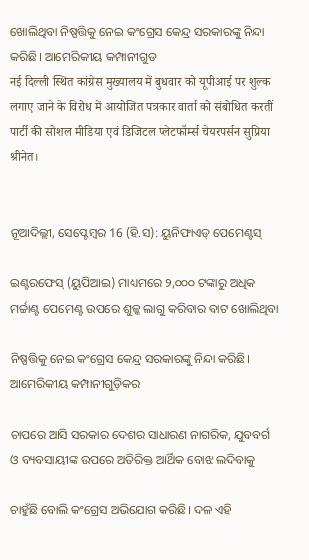ଖୋଲିଥିବା ନିଷ୍ପତ୍ତିକୁ ନେଇ କଂଗ୍ରେସ କେନ୍ଦ୍ର ସରକାରଙ୍କୁ ନିନ୍ଦା କରିଛି। ଆମେରିକୀୟ କମ୍ପାନୀଗୁଡ
नई दिल्ली स्थित कांग्रेस मुख्यालय में बुधवार को यूपीआई पर शुल्क लगाए जाने के विरोध में आयोजित पत्रकार वार्ता को संबोधित करतीं पार्टी की सोशल मीडिया एवं डिजिटल प्लेटफॉर्म्स चेयरपर्सन सुप्रिया श्रीनेत।


ନୂଆଦିଲ୍ଲୀ, ସେପ୍ଟେମ୍ବର 16 (ହି.ସ): ୟୁନିଫାଏଡ୍ ପେମେଣ୍ଟସ୍

ଇଣ୍ଟରଫେସ୍ (ୟୁପିଆଇ) ମାଧ୍ୟମରେ ୨,୦୦୦ ଟଙ୍କାରୁ ଅଧିକ ମର୍ଚ୍ଚାଣ୍ଟ ପେମେଣ୍ଟ ଉପରେ ଶୁଳ୍କ ଲାଗୁ କରିବାର ବାଟ ଖୋଲିଥିବା

ନିଷ୍ପତ୍ତିକୁ ନେଇ କଂଗ୍ରେସ କେନ୍ଦ୍ର ସରକାରଙ୍କୁ ନିନ୍ଦା କରିଛି। ଆମେରିକୀୟ କମ୍ପାନୀଗୁଡ଼ିକର

ଚାପରେ ଆସି ସରକାର ଦେଶର ସାଧାରଣ ନାଗରିକ, ଯୁବବର୍ଗ ଓ ବ୍ୟବସାୟୀଙ୍କ ଉପରେ ଅତିରିକ୍ତ ଆର୍ଥିକ ବୋଝ ଲଦିବାକୁ

ଚାହୁଁଛି ବୋଲି କଂଗ୍ରେସ ଅଭିଯୋଗ କରିଛି। ଦଳ ଏହି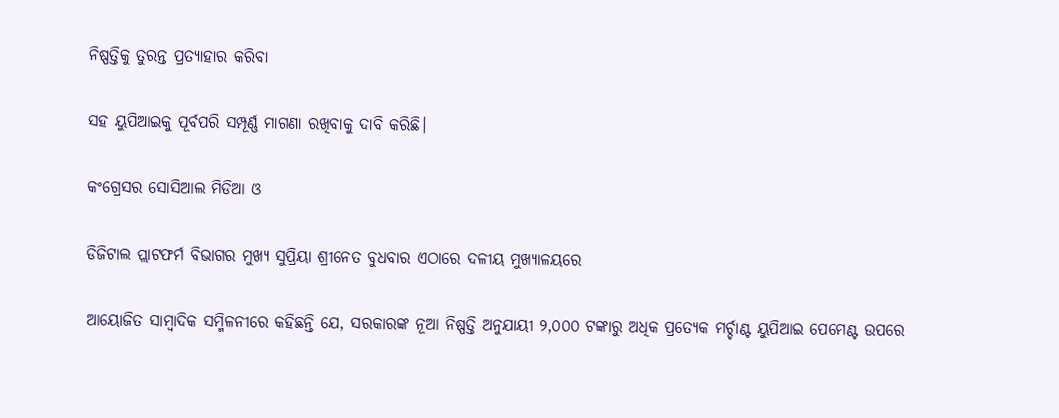ନିଷ୍ପତ୍ତିକୁ ତୁରନ୍ତ ପ୍ରତ୍ୟାହାର କରିବା

ସହ ୟୁପିଆଇକୁ ପୂର୍ବପରି ସମ୍ପୂର୍ଣ୍ଣ ମାଗଣା ରଖିବାକୁ ଦାବି କରିଛି।

କଂଗ୍ରେସର ସୋସିଆଲ ମିଡିଆ ଓ

ଡିଜିଟାଲ ପ୍ଲାଟଫର୍ମ ବିଭାଗର ମୁଖ୍ୟ ସୁପ୍ରିୟା ଶ୍ରୀନେତ ବୁଧବାର ଏଠାରେ ଦଳୀୟ ମୁଖ୍ୟାଳୟରେ

ଆୟୋଜିତ ସାମ୍ବାଦିକ ସମ୍ମିଳନୀରେ କହିଛନ୍ତି ଯେ, ସରକାରଙ୍କ ନୂଆ ନିଷ୍ପତ୍ତି ଅନୁଯାୟୀ ୨,୦୦୦ ଟଙ୍କାରୁ ଅଧିକ ପ୍ରତ୍ୟେକ ମର୍ଚ୍ଚାଣ୍ଟ ୟୁପିଆଇ ପେମେଣ୍ଟ ଉପରେ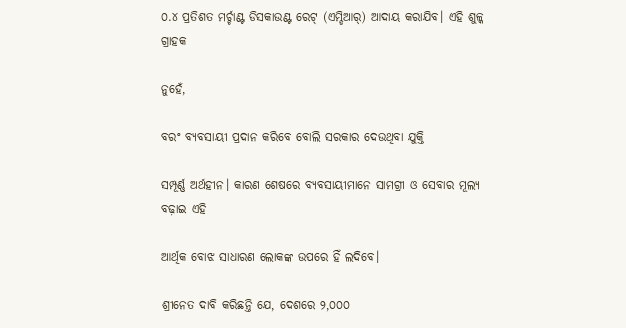୦.୪ ପ୍ରତିଶତ ମର୍ଚ୍ଚାଣ୍ଟ ଡିସକାଉଣ୍ଟ ରେଟ୍ (ଏମ୍ଡିଆର୍) ଆଦାୟ କରାଯିବ। ଏହି ଶୁଳ୍କ ଗ୍ରାହକ

ନୁହେଁ,

ବରଂ ବ୍ୟବସାୟୀ ପ୍ରଦାନ କରିବେ ବୋଲି ସରକାର ଦେଉଥିବା ଯୁକ୍ତି

ସମ୍ପୂର୍ଣ୍ଣ ଅର୍ଥହୀନ। କାରଣ ଶେଷରେ ବ୍ୟବସାୟୀମାନେ ସାମଗ୍ରୀ ଓ ସେବାର ମୂଲ୍ୟ ବଢ଼ାଇ ଏହି

ଆର୍ଥିକ ବୋଝ ସାଧାରଣ ଲୋକଙ୍କ ଉପରେ ହିଁ ଲଦିବେ।

ଶ୍ରୀନେତ ଦାବି କରିଛନ୍ତି ଯେ, ଦେଶରେ ୨,୦୦୦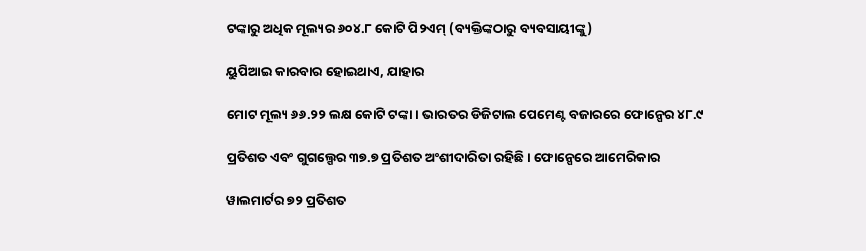ଟଙ୍କାରୁ ଅଧିକ ମୂଲ୍ୟର ୬୦୪.୮ କୋଟି ପି୨ଏମ୍ (ବ୍ୟକ୍ତିଙ୍କଠାରୁ ବ୍ୟବସାୟୀଙ୍କୁ)

ୟୁପିଆଇ କାରବାର ହୋଇଥାଏ, ଯାହାର

ମୋଟ ମୂଲ୍ୟ ୬୬.୨୨ ଲକ୍ଷ କୋଟି ଟଙ୍କା। ଭାରତର ଡିଜିଟାଲ ପେମେଣ୍ଟ ବଜାରରେ ଫୋନ୍ପେର ୪୮.୯

ପ୍ରତିଶତ ଏବଂ ଗୁଗଲ୍ପେର ୩୭.୭ ପ୍ରତିଶତ ଅଂଶୀଦାରିତା ରହିଛି। ଫୋନ୍ପେରେ ଆମେରିକାର

ୱାଲମାର୍ଟର ୭୨ ପ୍ରତିଶତ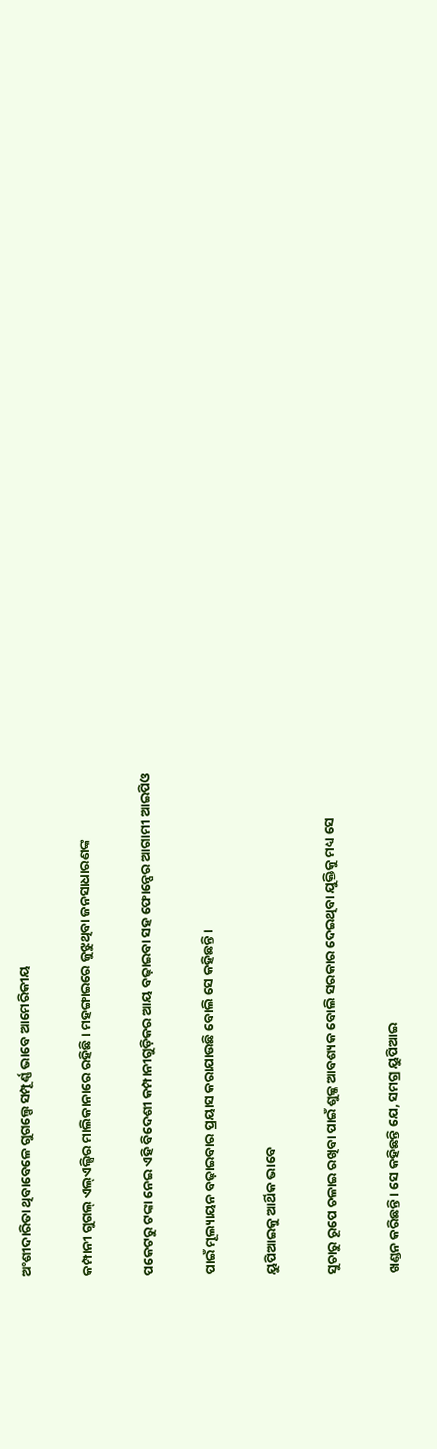ଅଂଶୀଦାରିତା ଥିବାବେଳେ ଗୁଗଲ୍ପେ ସମ୍ପୂର୍ଣ୍ଣ ଭାବେ ଆମେରିକୀୟ

କମ୍ପାନୀ ଗୁଗଲ୍ ଏଲ୍ଏଲ୍ସିର ମାଲିକାନାରେ ରହିଛି। ମହଙ୍ଗାଇରେ ଜୁଝୁଥିବା ଜନସାଧାରଣଙ୍କ

ପକେଟରୁ ଟଙ୍କା ନେଇ ଏହି ବିଦେଶୀ କମ୍ପାନୀଗୁଡ଼ିକର ଆୟ ବଢ଼ାଇବା ସହ ଫୋନ୍ପେର ଆଗାମୀ ଆଇପିଓ

ପାଇଁ ମୂଲ୍ୟାୟନ ବଢ଼ାଇବାର ପ୍ରୟାସ କରାଯାଉଛି ବୋଲି ସେ କହିଛନ୍ତି।

ୟୁପିଆଇକୁ ଆର୍ଥିକ ଭାବେ

ସୁଚାରୁ ରୂପେ ଚଳାଇ ରଖିବା ପାଇଁ ଶୁଳ୍କ ଆବଶ୍ୟକ ବୋଲି ସରକାର ଦେଇଥିବା ଯୁକ୍ତିକୁ ମଧ୍ୟ ସେ

ଖଣ୍ଡନ କରିଛନ୍ତି। ସେ କହିଛନ୍ତି ଯେ, ସମଗ୍ର ୟୁପିଆଇ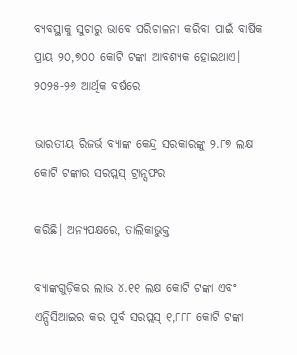ବ୍ୟବସ୍ଥାକୁ ସୁଚାରୁ ଭାବେ ପରିଚାଳନା କରିବା ପାଇଁ ବାର୍ଷିକ ପ୍ରାୟ ୨୦,୭୦୦ କୋଟି ଟଙ୍କା ଆବଶ୍ୟକ ହୋଇଥାଏ। ୨୦୨୫-୨୬ ଆର୍ଥିକ ବର୍ଷରେ

ଭାରତୀୟ ରିଜର୍ଭ ବ୍ୟାଙ୍କ କେନ୍ଦ୍ର ସରକାରଙ୍କୁ ୨.୮୭ ଲକ୍ଷ କୋଟି ଟଙ୍କାର ସରପ୍ଲସ୍ ଟ୍ରାନ୍ସଫର

କରିଛି। ଅନ୍ୟପକ୍ଷରେ, ତାଲିକାଭୁକ୍ତ

ବ୍ୟାଙ୍କଗୁଡ଼ିକର ଲାଭ ୪.୧୧ ଲକ୍ଷ କୋଟି ଟଙ୍କା ଏବଂ ଏନ୍ପିସିଆଇର କର ପୂର୍ବ ସରପ୍ଲସ୍ ୧,୮୮୮ କୋଟି ଟଙ୍କା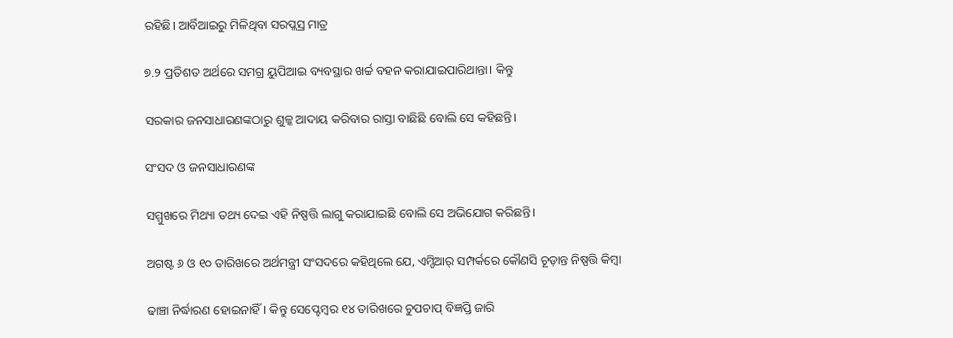ରହିଛି। ଆର୍ବିଆଇରୁ ମିଳିଥିବା ସରପ୍ଲସ୍ର ମାତ୍ର

୭.୨ ପ୍ରତିଶତ ଅର୍ଥରେ ସମଗ୍ର ୟୁପିଆଇ ବ୍ୟବସ୍ଥାର ଖର୍ଚ୍ଚ ବହନ କରାଯାଇପାରିଥାନ୍ତା। କିନ୍ତୁ

ସରକାର ଜନସାଧାରଣଙ୍କଠାରୁ ଶୁଳ୍କ ଆଦାୟ କରିବାର ରାସ୍ତା ବାଛିଛି ବୋଲି ସେ କହିଛନ୍ତି।

ସଂସଦ ଓ ଜନସାଧାରଣଙ୍କ

ସମ୍ମୁଖରେ ମିଥ୍ୟା ତଥ୍ୟ ଦେଇ ଏହି ନିଷ୍ପତ୍ତି ଲାଗୁ କରାଯାଇଛି ବୋଲି ସେ ଅଭିଯୋଗ କରିଛନ୍ତି।

ଅଗଷ୍ଟ ୬ ଓ ୧୦ ତାରିଖରେ ଅର୍ଥମନ୍ତ୍ରୀ ସଂସଦରେ କହିଥିଲେ ଯେ, ଏମ୍ଡିଆର୍ ସମ୍ପର୍କରେ କୌଣସି ଚୂଡ଼ାନ୍ତ ନିଷ୍ପତ୍ତି କିମ୍ବା

ଢାଞ୍ଚା ନିର୍ଦ୍ଧାରଣ ହୋଇନାହିଁ। କିନ୍ତୁ ସେପ୍ଟେମ୍ବର ୧୪ ତାରିଖରେ ଚୁପଚାପ୍ ବିଜ୍ଞପ୍ତି ଜାରି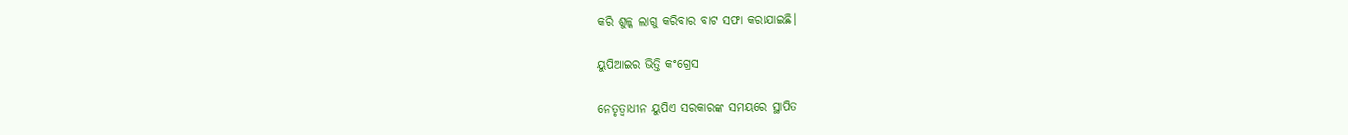କରି ଶୁଳ୍କ ଲାଗୁ କରିବାର ବାଟ ସଫା କରାଯାଇଛି।

ୟୁପିଆଇର ଭିତ୍ତି କଂଗ୍ରେସ

ନେତୃତ୍ୱାଧୀନ ୟୁପିଏ ସରକାରଙ୍କ ସମୟରେ ସ୍ଥାପିତ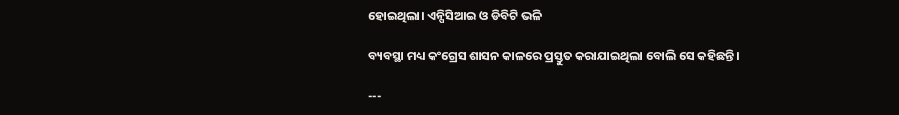ହୋଇଥିଲା। ଏନ୍ପିସିଆଇ ଓ ଡିବିଟି ଭଳି

ବ୍ୟବସ୍ଥା ମଧ୍ୟ କଂଗ୍ରେସ ଶାସନ କାଳରେ ପ୍ରସ୍ତୁତ କରାଯାଇଥିଲା ବୋଲି ସେ କହିଛନ୍ତି।

---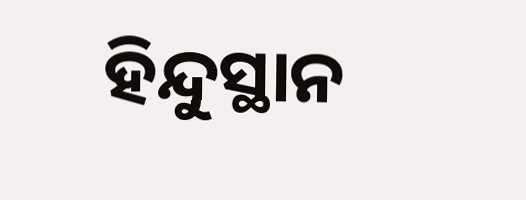ହିନ୍ଦୁସ୍ଥାନ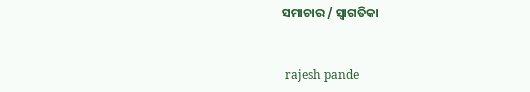ସମାଚାର / ସ୍ୱାଗତିକା


 rajesh pande